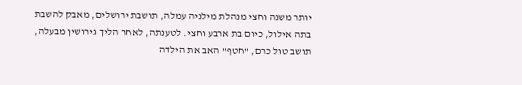יותר משנה וחצי מנהלת מילניה עמלה, תושבת ירושלים, מאבק להשבת בתה אילול, כיום בת ארבע וחצי. לטענתה, לאחר הליך גירושין מבעלה, תושב טול כרם, "חטף" האב את הילדה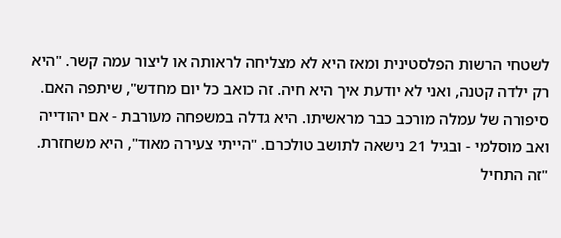לשטחי הרשות הפלסטינית ומאז היא לא מצליחה לראותה או ליצור עמה קשר. "היא רק ילדה קטנה, ואני לא יודעת איך היא חיה. זה כואב כל יום מחדש", שיתפה האם.
סיפורה של עמלה מורכב כבר מראשיתו. היא גדלה במשפחה מעורבת - אם יהודייה ואב מוסלמי - ובגיל 21 נישאה לתושב טולכרם. "הייתי צעירה מאוד", היא משחזרת. "זה התחיל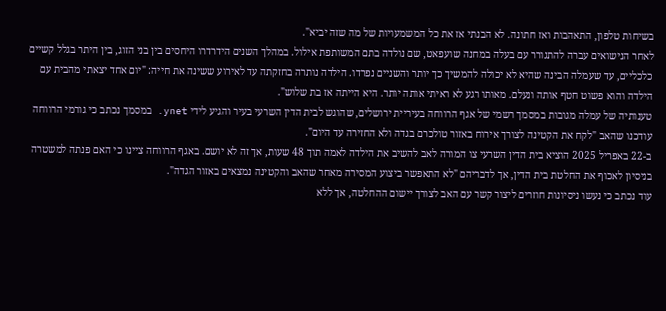בשיחות טלפון, התאהבות ואז חתונה. לא הבנתי אז את כל המשמעויות של מה שזה יביא".
לאחר הנישואים עברה להתגורר עם בעלה במחנה שועפאט, שם נולדה בתם המשותפת אילול. במהלך השנים הידרדרו היחסים בין בני הזוג, בין היתר בגלל קשיים כלכליים, עד שעמלה הבינה שהיא לא יכולה להמשיך כך יותר והשניים נפרדו. הילדה נותרה בחזקתה עד לאירוע ששינה את חייה: "יום אחד יצאתי מהבית עם הילדה והוא פשוט חטף אותה ונעלם. מאותו רגע לא ראיתי אותה יותר. היא הייתה אז בת שלוש".
טענותיה של עמלה מגובות במסמך רשמי של אגף הרווחה בעיריית ירושלים, שהוגש לבית הדין השרעי בעיר והגיע לידי ynet. במסמך נכתב כי גורמי הרווחה עודכנו שהאב "לקח את הקטינה לצורך אירוח באזור טולכרם בגדה ולא החזירה עד היום".
ב-22 באפריל 2025 הוציא בית הדין השרעי צו המורה לאב להשיב את הילדה לאמה תוך 48 שעות, אך זה לא יושם. באגף הרווחה ציינו כי האם פנתה למשטרה בניסיון לאכוף את החלטת בית הדין, אך לדבריהם "לא התאפשר ביצוע המסירה מאחר שהאב והקטינה נמצאים באזור הגדה".
עוד נכתב כי נעשו ניסיונות חוזרים ליצור קשר עם האב לצורך יישום ההחלטה, אך ללא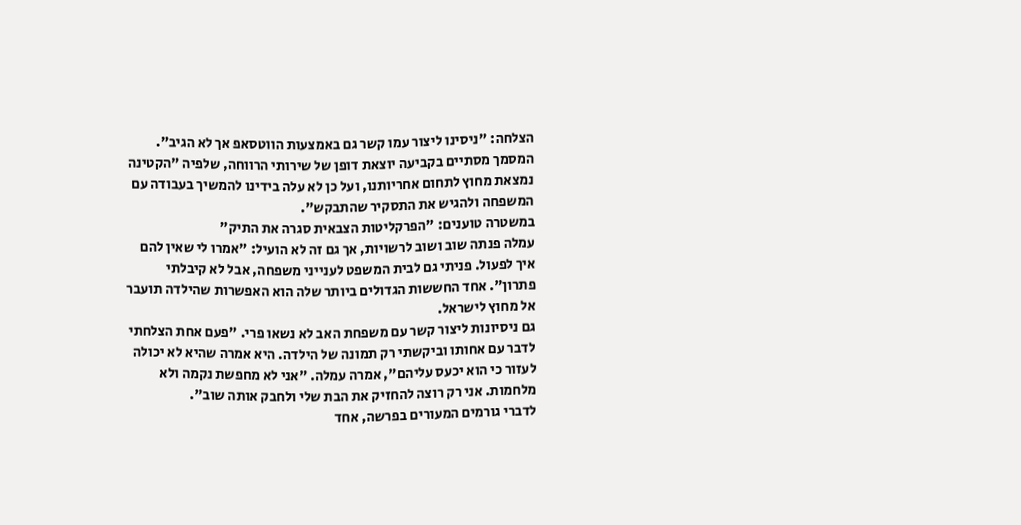הצלחה: "ניסינו ליצור עמו קשר גם באמצעות הווטסאפ אך לא הגיב". המסמך מסתיים בקביעה יוצאת דופן של שירותי הרווחה, שלפיה "הקטינה נמצאת מחוץ לתחום אחריותנו, ועל כן לא עלה בידינו להמשיך בעבודה עם המשפחה ולהגיש את התסקיר שהתבקש".
במשטרה טוענים: "הפרקליטות הצבאית סגרה את התיק"
עמלה פנתה שוב ושוב לרשויות, אך גם זה לא הועיל: "אמרו לי שאין להם איך לפעול. פניתי גם לבית המשפט לענייני משפחה, אבל לא קיבלתי פתרון". אחד החששות הגדולים ביותר שלה הוא האפשרות שהילדה תועבר אל מחוץ לישראל.
גם ניסיונות ליצור קשר עם משפחת האב לא נשאו פרי. "פעם אחת הצלחתי לדבר עם אחותו וביקשתי רק תמונה של הילדה. היא אמרה שהיא לא יכולה לעזור כי הוא יכעס עליהם", אמרה עמלה. "אני לא מחפשת נקמה ולא מלחמות. אני רק רוצה להחזיק את הבת שלי ולחבק אותה שוב".
לדברי גורמים המעורים בפרשה, אחד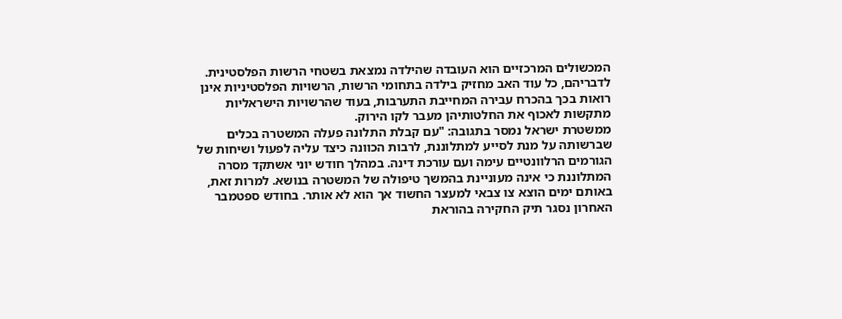המכשולים המרכזיים הוא העובדה שהילדה נמצאת בשטחי הרשות הפלסטינית. לדבריהם, כל עוד האב מחזיק בילדה בתחומי הרשות, הרשויות הפלסטיניות אינן רואות בכך בהכרח עבירה המחייבת התערבות, בעוד שהרשויות הישראליות מתקשות לאכוף את החלטותיהן מעבר לקו הירוק.
ממשטרת ישראל נמסר בתגובה: "עם קבלת התלונה פעלה המשטרה בכלים שברשותה על מנת לסייע למתלוננת, לרבות הכוונה כיצד עליה לפעול ושיחות של הגורמים הרלוונטיים עימה ועם עורכת דינה. במהלך חודש יוני אשתקד מסרה המתלוננת כי אינה מעוניינת בהמשך טיפולה של המשטרה בנושא. למרות זאת, באותם ימים הוצא צו צבאי למעצר החשוד אך הוא לא אותר. בחודש ספטמבר האחרון נסגר תיק החקירה בהוראת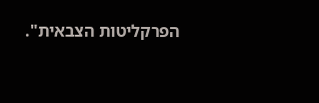הפרקליטות הצבאית".